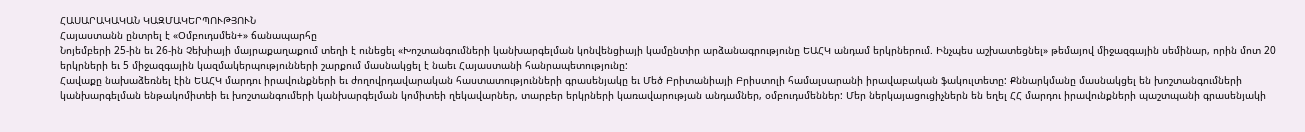ՀԱՍԱՐԱԿԱԿԱՆ ԿԱԶՄԱԿԵՐՊՈՒԹՅՈՒՆ
Հայաստանն ընտրել է «Օմբուդսմեն+» ճանապարհը
Նոյեմբերի 25-ին եւ 26-ին Չեխիայի մայրաքաղաքում տեղի է ունեցել «Խոշտանգումների կանխարգելման կոնվենցիայի կամընտիր արձանագրությունը ԵԱՀԿ անդամ երկրներում. Ինչպես աշխատեցնել» թեմայով միջազգային սեմինար, որին մոտ 20 երկրների եւ 5 միջազգային կազմակերպությունների շարքում մասնակցել է նաեւ Հայաստանի հանրապետությունը:
Հավաքը նախաձեռնել էին ԵԱՀԿ մարդու իրավունքների եւ ժողովրդավարական հաստատությունների գրասենյակը եւ Մեծ Բրիտանիայի Բրիստոլի համալսարանի իրավաբական ֆակուլտետը: Քննարկմանը մասնակցել են խոշտանգումների կանխարգելման ենթակոմիտեի եւ խոշտանգումերի կանխարգելման կոմիտեի ղեկավարներ, տարբեր երկրների կառավարության անդամներ, օմբուդսմեններ: Մեր ներկայացուցիչներն են եղել ՀՀ մարդու իրավունքների պաշտպանի գրասենյակի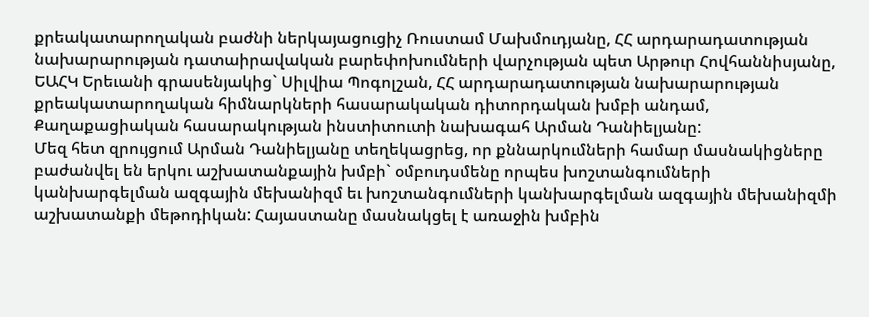քրեակատարողական բաժնի ներկայացուցիչ Ռուստամ Մախմուդյանը, ՀՀ արդարադատության նախարարության դատաիրավական բարեփոխումների վարչության պետ Արթուր Հովհաննիսյանը, ԵԱՀԿ Երեւանի գրասենյակից` Սիլվիա Պոգոլշան, ՀՀ արդարադատության նախարարության քրեակատարողական հիմնարկների հասարակական դիտորդական խմբի անդամ, Քաղաքացիական հասարակության ինստիտուտի նախագահ Արման Դանիելյանը:
Մեզ հետ զրույցում Արման Դանիելյանը տեղեկացրեց, որ քննարկումների համար մասնակիցները բաժանվել են երկու աշխատանքային խմբի` օմբուդսմենը որպես խոշտանգումների կանխարգելման ազգային մեխանիզմ եւ խոշտանգումների կանխարգելման ազգային մեխանիզմի աշխատանքի մեթոդիկան: Հայաստանը մասնակցել է առաջին խմբին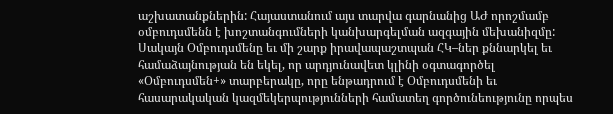աշխատանքներին: Հայաստանում այս տարվա գարնանից ԱԺ որոշմամբ օմբուդսմենն է խոշտանգումների կանխարգելման ազգային մեխանիզմը:
Սակայն Օմբուդսմենը եւ մի շարք իրավապաշտպան ՀԿ–ներ քննարկել եւ համաձայնության են եկել, որ արդյունավետ կլինի օգտագործել «Օմբուդսմեն+» տարբերակը, որը ենթադրում է Օմբուդսմենի եւ հասարակական կազմեկերպությունների համատեղ գործունեությունը որպես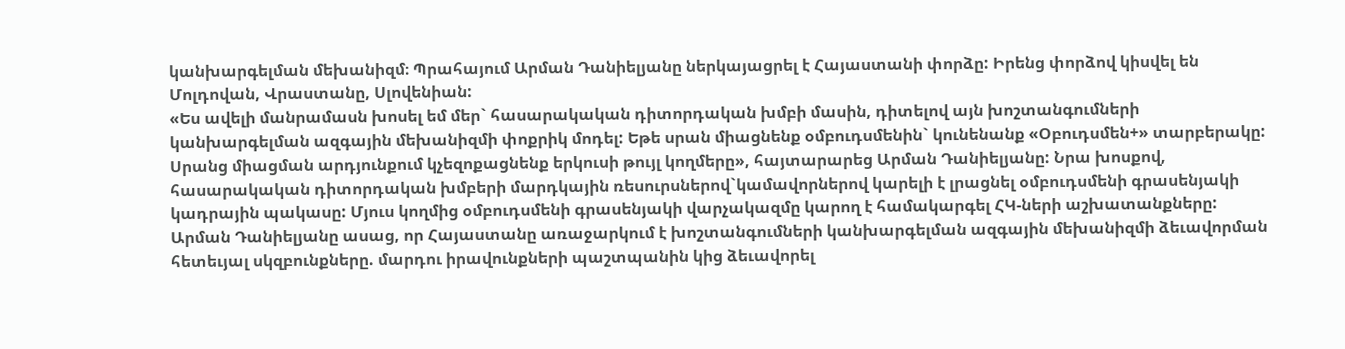կանխարգելման մեխանիզմ։ Պրահայում Արման Դանիելյանը ներկայացրել է Հայաստանի փորձը: Իրենց փորձով կիսվել են Մոլդովան, Վրաստանը, Սլովենիան:
«Ես ավելի մանրամասն խոսել եմ մեր` հասարակական դիտորդական խմբի մասին, դիտելով այն խոշտանգումների կանխարգելման ազգային մեխանիզմի փոքրիկ մոդել: Եթե սրան միացնենք օմբուդսմենին` կունենանք «Օբուդսմեն+» տարբերակը: Սրանց միացման արդյունքում կչեզոքացնենք երկուսի թույլ կողմերը», հայտարարեց Արման Դանիելյանը: Նրա խոսքով, հասարակական դիտորդական խմբերի մարդկային ռեսուրսներով`կամավորներով կարելի է լրացնել օմբուդսմենի գրասենյակի կադրային պակասը: Մյուս կողմից օմբուդսմենի գրասենյակի վարչակազմը կարող է համակարգել ՀԿ-ների աշխատանքները: Արման Դանիելյանը ասաց, որ Հայաստանը առաջարկում է խոշտանգումների կանխարգելման ազգային մեխանիզմի ձեւավորման հետեւյալ սկզբունքները. մարդու իրավունքների պաշտպանին կից ձեւավորել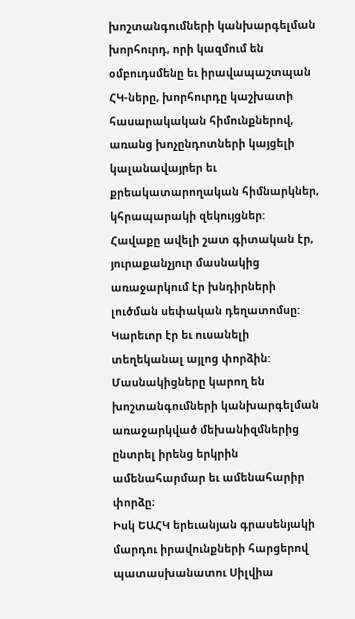խոշտանգումների կանխարգելման խորհուրդ, որի կազմում են օմբուդսմենը եւ իրավապաշտպան ՀԿ-ները, խորհուրդը կաշխատի հասարակական հիմունքներով, առանց խոչընդոտների կայցելի կալանավայրեր եւ քրեակատարողական հիմնարկներ, կհրապարակի զեկույցներ:
Հավաքը ավելի շատ գիտական էր, յուրաքանչյուր մասնակից առաջարկում էր խնդիրների լուծման սեփական դեղատոմսը: Կարեւոր էր եւ ուսանելի տեղեկանալ այլոց փորձին: Մասնակիցները կարող են խոշտանգումների կանխարգելման առաջարկված մեխանիզմներից ընտրել իրենց երկրին ամենահարմար եւ ամենահարիր փորձը։
Իսկ ԵԱՀԿ երեւանյան գրասենյակի մարդու իրավունքների հարցերով պատասխանատու Սիլվիա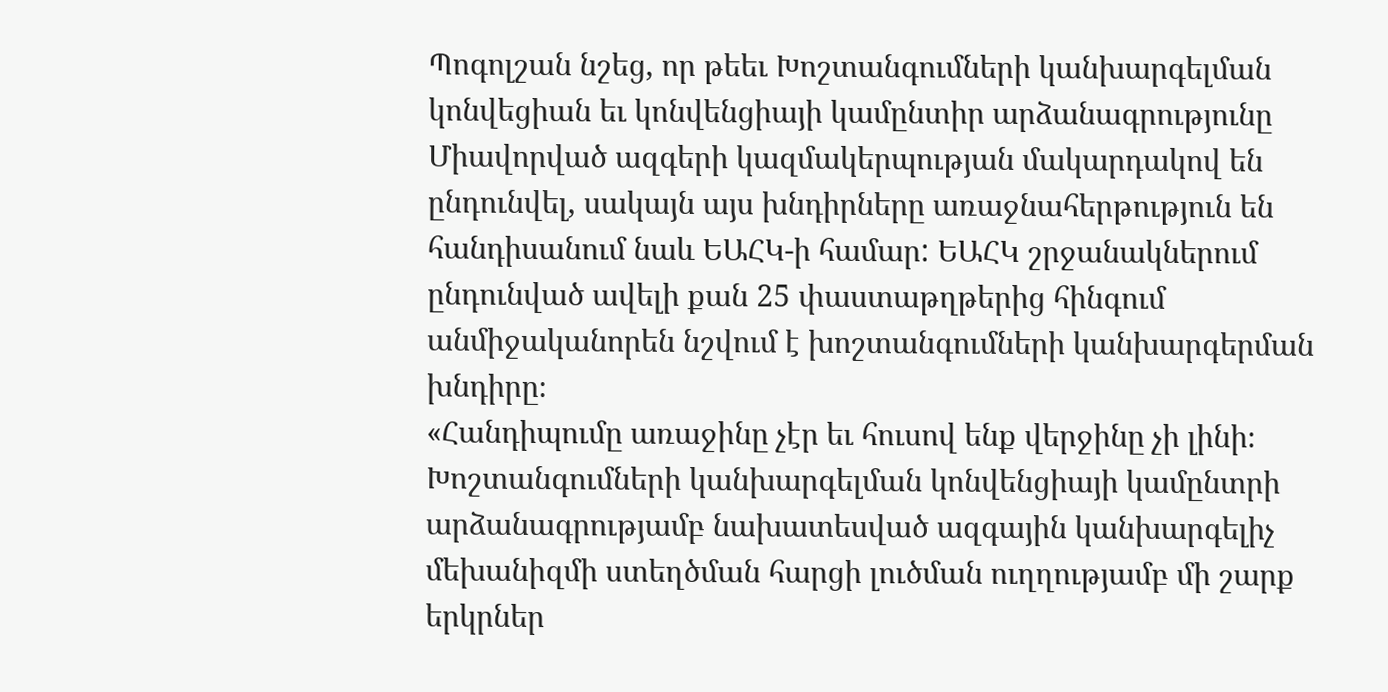Պոգոլշան նշեց, որ թեեւ Խոշտանգումների կանխարգելման կոնվեցիան եւ կոնվենցիայի կամընտիր արձանագրությունը Միավորված ազգերի կազմակերպության մակարդակով են ընդունվել, սակայն այս խնդիրները առաջնահերթություն են հանդիսանում նաև ԵԱՀԿ-ի համար: ԵԱՀԿ շրջանակներում ընդունված ավելի քան 25 փաստաթղթերից հինգում անմիջականորեն նշվում է խոշտանգումների կանխարգերման խնդիրը։
«Հանդիպումը առաջինը չէր եւ հուսով ենք վերջինը չի լինի։ Խոշտանգումների կանխարգելման կոնվենցիայի կամընտրի արձանագրությամբ նախատեսված ազգային կանխարգելիչ մեխանիզմի ստեղծման հարցի լուծման ուղղությամբ մի շարք երկրներ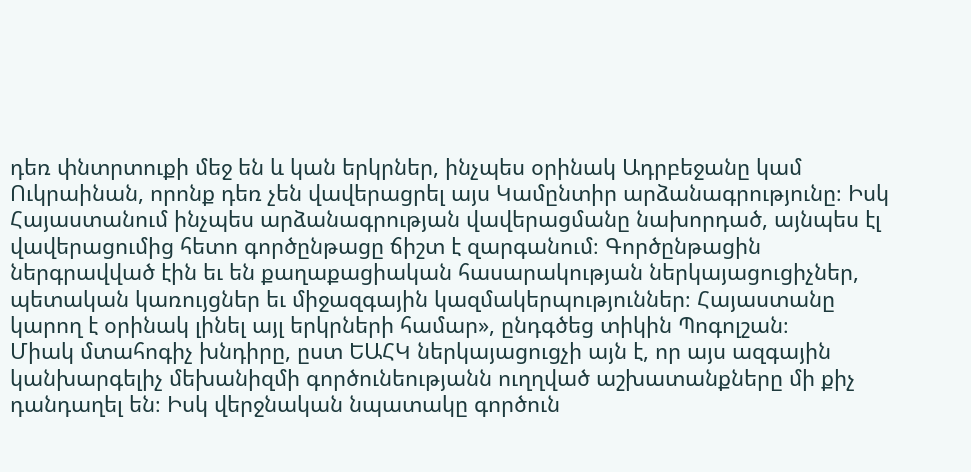դեռ փնտրտուքի մեջ են և կան երկրներ, ինչպես օրինակ Ադրբեջանը կամ Ուկրաինան, որոնք դեռ չեն վավերացրել այս Կամընտիր արձանագրությունը։ Իսկ Հայաստանում ինչպես արձանագրության վավերացմանը նախորդած, այնպես էլ վավերացումից հետո գործընթացը ճիշտ է զարգանում։ Գործընթացին ներգրավված էին եւ են քաղաքացիական հասարակության ներկայացուցիչներ, պետական կառույցներ եւ միջազգային կազմակերպություններ։ Հայաստանը կարող է օրինակ լինել այլ երկրների համար», ընդգծեց տիկին Պոգոլշան։
Միակ մտահոգիչ խնդիրը, ըստ ԵԱՀԿ ներկայացուցչի այն է, որ այս ազգային կանխարգելիչ մեխանիզմի գործունեությանն ուղղված աշխատանքները մի քիչ դանդաղել են։ Իսկ վերջնական նպատակը գործուն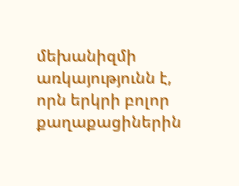մեխանիզմի առկայությունն է, որն երկրի բոլոր քաղաքացիներին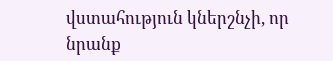վստահություն կներշնչի, որ նրանք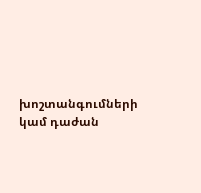խոշտանգումների կամ դաժան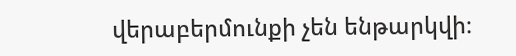վերաբերմունքի չեն ենթարկվի։